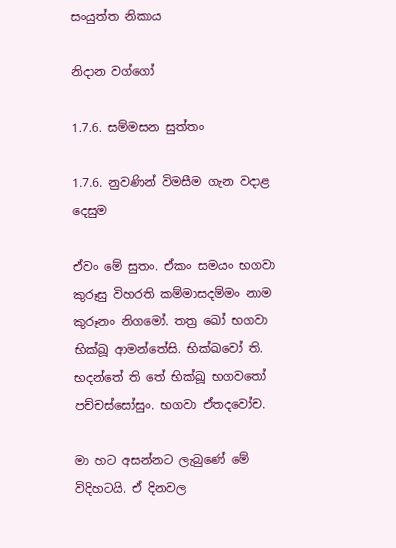සංයුත්ත නිකාය

නිදාන වග්ගෝ

1.7.6. සම්මසන සුත්තං

1.7.6. නුවණින් විමසීම ගැන වදාළ දෙසුම

ඒවං මේ සුතං. ඒකං සමයං භගවා කුරූසු විහරති කම්‌මාසදම්‌මං නාම කුරූනං නිගමෝ. තත්‍ර ඛෝ භගවා භික්‌ඛූ ආමන්තේසි. භික්ඛවෝ ති. භදන්තේ ති තේ භික්‌ඛූ භගවතෝ පච්චස්සෝසුං. භගවා ඒතදවෝච.

මා හට අසන්නට ලැබුණේ මේ විදිහටයි. ඒ දිනවල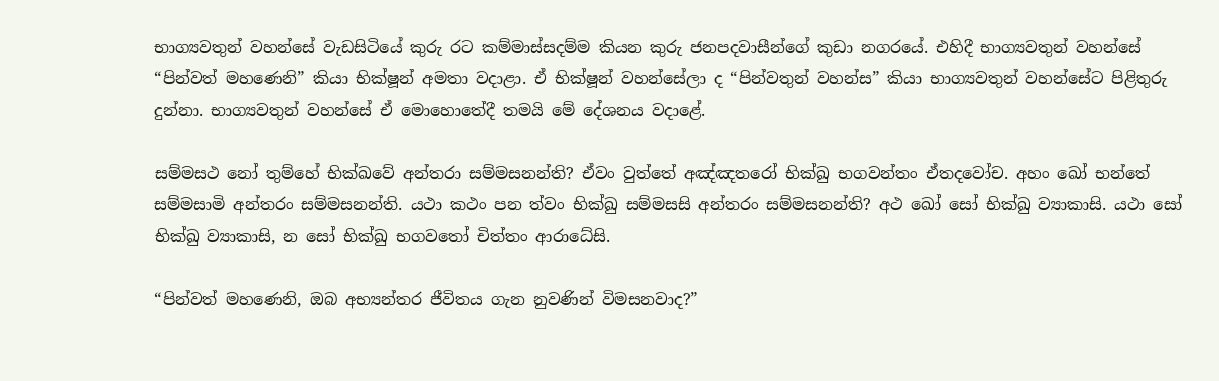භාග්‍යවතුන් වහන්සේ වැඩසිටියේ කුරු රට කම්මාස්සදම්ම කියන කුරු ජනපදවාසීන්ගේ කුඩා නගරයේ. එහිදී භාග්‍යවතුන් වහන්සේ “පින්වත් මහණෙනි” කියා භික්ෂූන් අමතා වදාළා. ඒ භික්ෂූන් වහන්සේලා ද “පින්වතුන් වහන්ස” කියා භාග්‍යවතුන් වහන්සේට පිළිතුරු දුන්නා. භාග්‍යවතුන් වහන්සේ ඒ මොහොතේදී තමයි මේ දේශනය වදාළේ.

සම්‌මසථ නෝ තුම්හේ භික්ඛවේ අන්‌තරා සම්‌මසනන්‌ති? ඒවං වුත්‌තේ අඤ්ඤතරෝ භික්‌ඛු භගවන්‌තං ඒතදවෝච. අහං ඛෝ භන්තේ සම්‌මසාමි අන්‌තරං සම්‌මසනන්‌ති. යථා කථං පන ත්‌වං භික්‌ඛු සම්‌මසසි අන්‌තරං සම්‌මසනන්‌ති? අථ ඛෝ සෝ භික්‌ඛු ව්‍යාකාසි. යථා සෝ භික්‌ඛු ව්‍යාකාසි, න සෝ භික්‌ඛු භගවතෝ චිත්‌තං ආරාධේසි.

“පින්වත් මහණෙනි, ඔබ අභ්‍යන්තර ජීවිතය ගැන නුවණින් විමසනවාද?”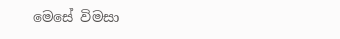මෙසේ විමසා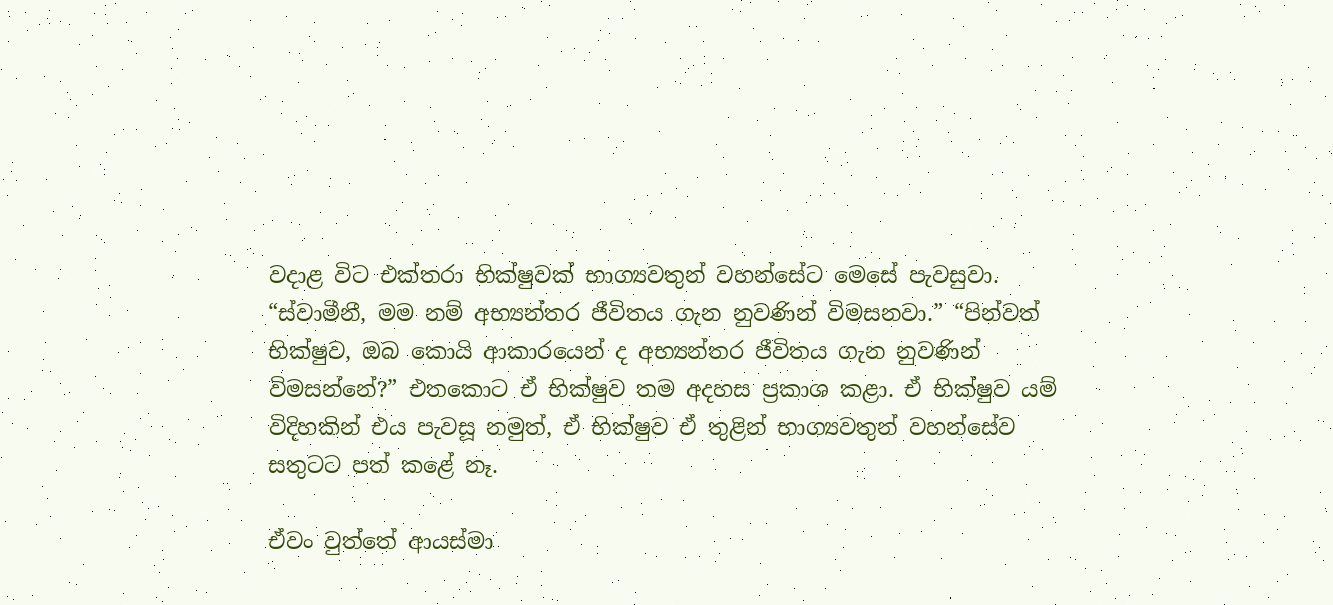වදාළ විට එක්තරා භික්ෂුවක් භාග්‍යවතුන් වහන්සේට මෙසේ පැවසුවා. “ස්වාමීනී, මම නම් අභ්‍යන්තර ජීවිතය ගැන නුවණින් විමසනවා.” “පින්වත් භික්ෂුව, ඔබ කොයි ආකාරයෙන් ද අභ්‍යන්තර ජීවිතය ගැන නුවණින් විමසන්නේ?” එතකොට ඒ භික්ෂුව තම අදහස ප්‍රකාශ කළා. ඒ භික්ෂුව යම් විදිහකින් එය පැවසූ නමුත්, ඒ භික්ෂුව ඒ තුළින් භාග්‍යවතුන් වහන්සේව සතුටට පත් කළේ නෑ.

ඒවං වුත්‌තේ ආයස්‌මා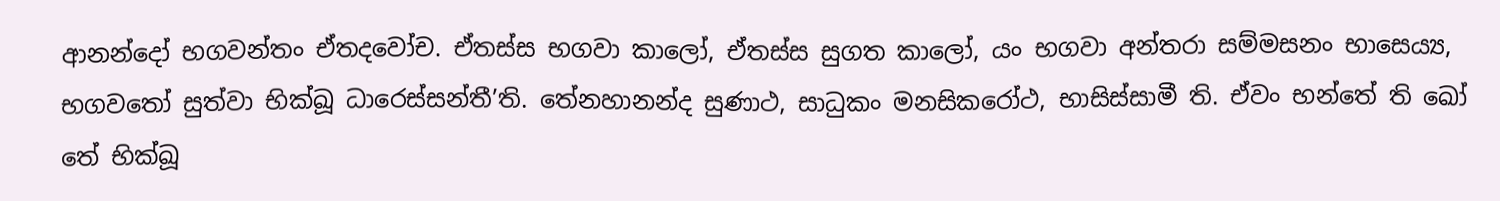ආනන්‌දෝ භගවන්‌තං ඒතදවෝච. ඒතස්ස භගවා කාලෝ, ඒතස්ස සුගත කාලෝ, යං භගවා අන්‌තරා සම්‌මසනං භාසෙය්‍ය, භගවතෝ සුත්‌වා භික්‌ඛූ ධාරෙස්‌සන්‌තී’ති. තේනහානන්‌ද සුණාථ, සාධුකං මනසිකරෝථ, භාසිස්‌සාමී ති. ඒවං භන්තේ ති ඛෝ තේ භික්‌ඛූ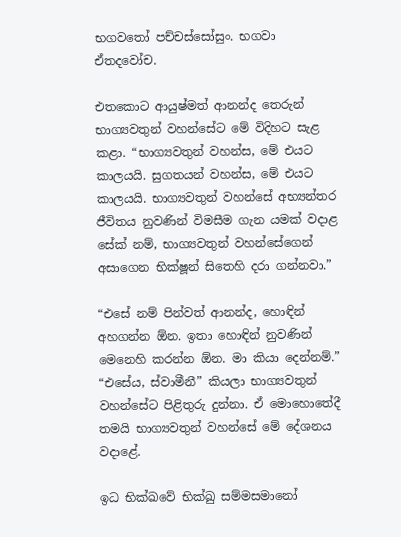භගවතෝ පච්චස්සෝසුං. භගවා ඒතදවෝච.

එතකොට ආයුෂ්මත් ආනන්ද තෙරුන් භාග්‍යවතුන් වහන්සේට මේ විදිහට සැළ කළා. “භාග්‍යවතුන් වහන්ස, මේ එයට කාලයයි. සුගතයන් වහන්ස, මේ එයට කාලයයි. භාග්‍යවතුන් වහන්සේ අභ්‍යන්තර ජීවිතය නුවණින් විමසීම ගැන යමක් වදාළ සේක් නම්, භාග්‍යවතුන් වහන්සේගෙන් අසාගෙන භික්ෂූන් සිතෙහි දරා ගන්නවා.”

“එසේ නම් පින්වත් ආනන්ද, හොඳින් අහගන්න ඕන. ඉතා හොඳින් නුවණින් මෙනෙහි කරන්න ඕන. මා කියා දෙන්නම්.” “එසේය, ස්වාමීනී” කියලා භාග්‍යවතුන් වහන්සේට පිළිතුරු දුන්නා. ඒ මොහොතේදී තමයි භාග්‍යවතුන් වහන්සේ මේ දේශනය වදාළේ.

ඉධ භික්ඛවේ භික්‌ඛු සම්‌මසමානෝ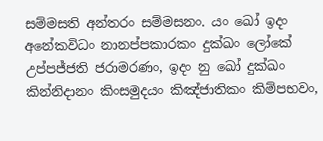සම්‌මසති අන්‌තරං සම්‌මසනං. යං ඛෝ ඉදං අනේකවිධං නානප්‌පකාරකං දුක්‌ඛං ලෝකේ උප්‌පජ්‌ජති ජරාමරණං, ඉදං නු ඛෝ දුක්‌ඛං කින්නිදානං කිංසමුදයං කිඤ්ජාතිකං කිම්පභවං,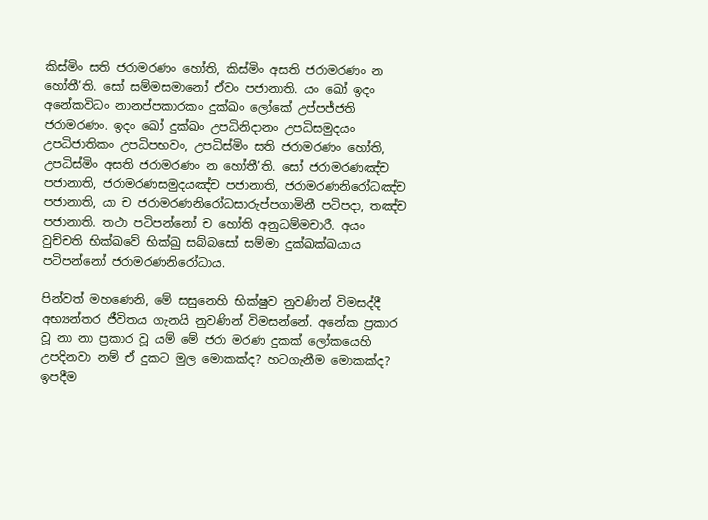කිස්‌මිං සති ජරාමරණං හෝති, කිස්‌මිං අසති ජරාමරණං න හෝතී’ති. සෝ සම්‌මසමානෝ ඒවං පජානාති. යං ඛෝ ඉදං අනේකවිධං නානප්‌පකාරකං දුක්‌ඛං ලෝකේ උප්‌පජ්‌ජති ජරාමරණං. ඉදං ඛෝ දුක්‌ඛං උපධිනිදානං උපධිසමුදයං උපධිජාතිකං උපධිපභවං, උපධිස්‌මිං සති ජරාමරණං හෝති, උපධිස්‌මිං අසති ජරාමරණං න හෝතී’ති. සෝ ජරාමරණඤ්‌ච පජානාති, ජරාමරණසමුදයඤ්‌ච පජානාති, ජරාමරණනිරෝධඤ්‌ච පජානාති, යා ච ජරාමරණනිරෝධසාරුප්‌පගාමිනී පටිපදා, තඤ්‌ච පජානාති. තථා පටිපන්‌නෝ ච හෝති අනුධම්‌මචාරී. අයං වුච්‌චති භික්ඛවේ භික්‌ඛු සබ්‌බසෝ සම්‌මා දුක්‌ඛක්‌ඛයාය පටිපන්‌නෝ ජරාමරණනිරෝධාය.

පින්වත් මහණෙනි, මේ සසුනෙහි භික්ෂුව නුවණින් විමසද්දී අභ්‍යන්තර ජීවිතය ගැනයි නුවණින් විමසන්නේ. අනේක ප්‍රකාර වූ නා නා ප්‍රකාර වූ යම් මේ ජරා මරණ දුකක් ලෝකයෙහි උපදිනවා නම් ඒ දුකට මුල මොකක්ද? හටගැනීම මොකක්ද? ඉපදීම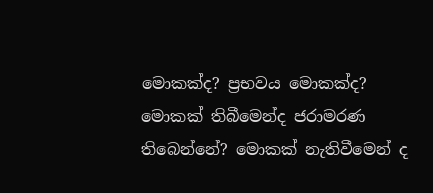මොකක්ද? ප්‍රභවය මොකක්ද? මොකක් තිබීමෙන්ද ජරාමරණ තිබෙන්නේ? මොකක් නැතිවීමෙන් ද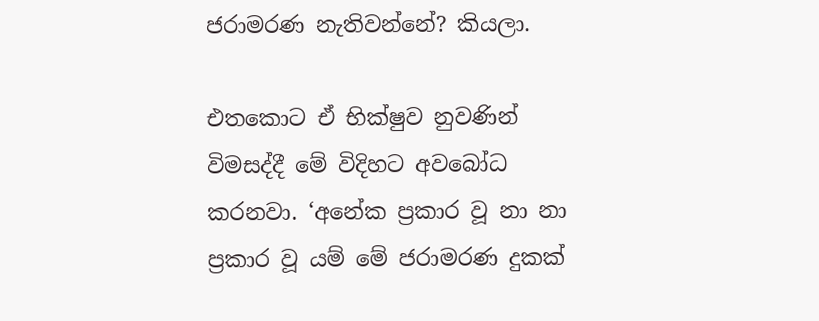ජරාමරණ නැතිවන්නේ? කියලා.

එතකොට ඒ භික්ෂුව නුවණින් විමසද්දී මේ විදිහට අවබෝධ කරනවා. ‘අනේක ප්‍රකාර වූ නා නා ප්‍රකාර වූ යම් මේ ජරාමරණ දුකක්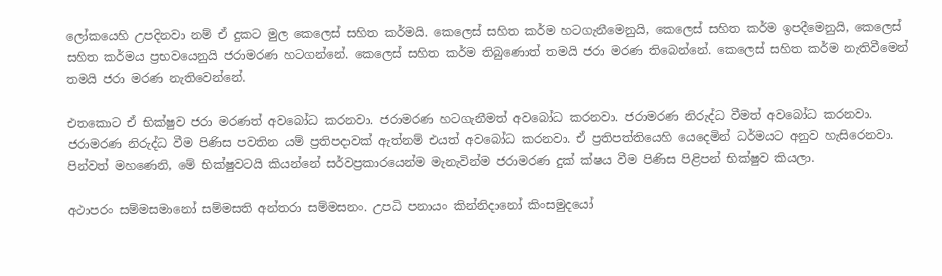ලෝකයෙහි උපදිනවා නම් ඒ දුකට මුල කෙලෙස් සහිත කර්මයි. කෙලෙස් සහිත කර්ම හටගැනීමෙනුයි, කෙලෙස් සහිත කර්ම ඉපදීමෙනුයි, කෙලෙස් සහිත කර්මය ප්‍රභවයෙනුයි ජරාමරණ හටගන්නේ. කෙලෙස් සහිත කර්ම තිබුණොත් තමයි ජරා මරණ තිබෙන්නේ. කෙලෙස් සහිත කර්ම නැතිවීමෙන් තමයි ජරා මරණ නැතිවෙන්නේ.

එතකොට ඒ භික්ෂුව ජරා මරණත් අවබෝධ කරනවා. ජරාමරණ හටගැනීමත් අවබෝධ කරනවා. ජරාමරණ නිරුද්ධ වීමත් අවබෝධ කරනවා. ජරාමරණ නිරුද්ධ වීම පිණිස පවතින යම් ප්‍රතිපදාවක් ඇත්නම් එයත් අවබෝධ කරනවා. ඒ ප්‍රතිපත්තියෙහි යෙදෙමින් ධර්මයට අනුව හැසිරෙනවා. පින්වත් මහණෙනි, මේ භික්ෂුවටයි කියන්නේ සර්වප්‍රකාරයෙන්ම මැනැවින්ම ජරාමරණ දුක් ක්ෂය වීම පිණිස පිළිපන් භික්ෂුව කියලා.

අථාපරං සම්‌මසමානෝ සම්‌මසති අන්‌තරා සම්‌මසනං. උපධි පනායං කින්නිදානෝ කිංසමුදයෝ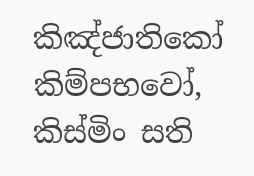කිඤ්ජාතිකෝ කිම්පභවෝ, කිස්‌මිං සති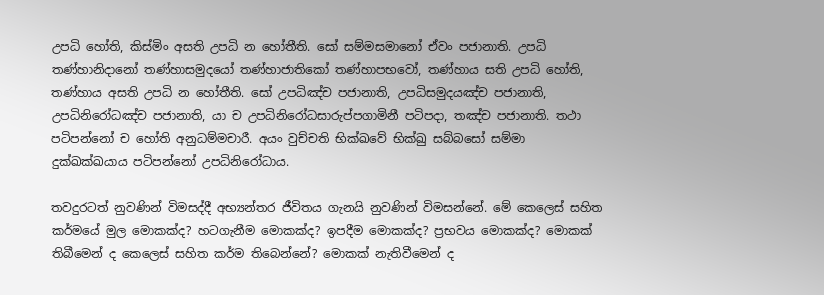උපධි හෝති, කිස්‌මිං අසති උපධි න හෝතීති. සෝ සම්‌මසමානෝ ඒවං පජානාති. උපධි තණ්‌හානිදානෝ තණ්‌හාසමුදයෝ තණ්‌හාජාතිකෝ තණ්‌හාපභවෝ, තණ්‌හාය සති උපධි හෝති, තණ්‌හාය අසති උපධි න හෝතීති. සෝ උපධිඤ්‌ච පජානාති, උපධිසමුදයඤ්‌ච පජානාති, උපධිනිරෝධඤ්‌ච පජානාති, යා ච උපධිනිරෝධසාරුප්‌පගාමිනී පටිපදා, තඤ්‌ච පජානාති. තථා පටිපන්‌නෝ ච හෝති අනුධම්‌මචාරී. අයං වුච්‌චති භික්ඛවේ භික්‌ඛු සබ්‌බසෝ සම්‌මා දුක්‌ඛක්‌ඛයාය පටිපන්‌නෝ උපධිනිරෝධාය.

තවදුරටත් නුවණින් විමසද්දී අභ්‍යන්තර ජීවිතය ගැනයි නුවණින් විමසන්නේ. මේ කෙලෙස් සහිත කර්මයේ මුල මොකක්ද? හටගැනීම මොකක්ද? ඉපදීම මොකක්ද? ප්‍රභවය මොකක්ද? මොකක් තිබීමෙන් ද කෙලෙස් සහිත කර්ම තිබෙන්නේ? මොකක් නැතිවීමෙන් ද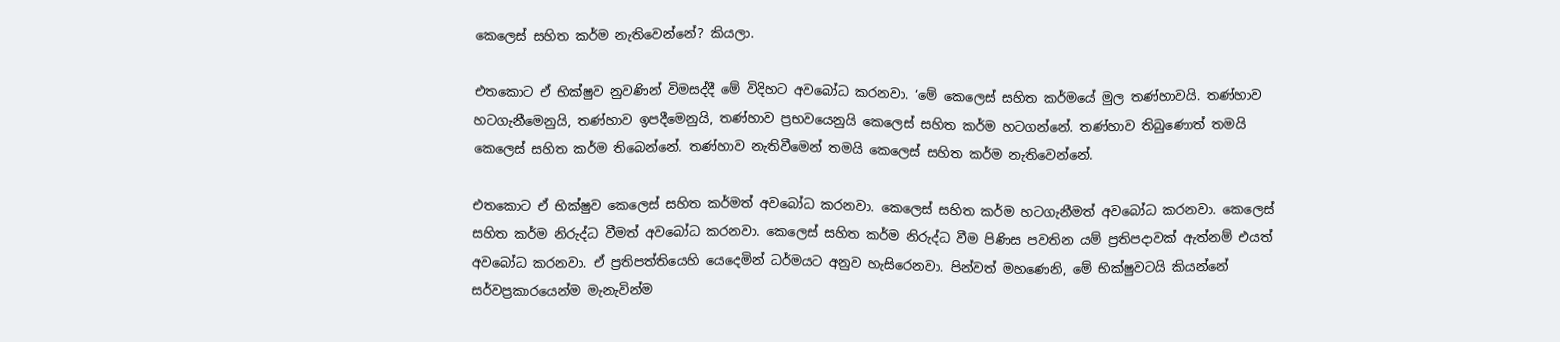කෙලෙස් සහිත කර්ම නැතිවෙන්නේ? කියලා.

එතකොට ඒ භික්ෂුව නුවණින් විමසද්දී මේ විදිහට අවබෝධ කරනවා. ‘මේ කෙලෙස් සහිත කර්මයේ මුල තණ්හාවයි. තණ්හාව හටගැනීමෙනුයි, තණ්හාව ඉපදීමෙනුයි, තණ්හාව ප්‍රභවයෙනුයි කෙලෙස් සහිත කර්ම හටගන්නේ. තණ්හාව තිබුණොත් තමයි කෙලෙස් සහිත කර්ම තිබෙන්නේ. තණ්හාව නැතිවීමෙන් තමයි කෙලෙස් සහිත කර්ම නැතිවෙන්නේ.

එතකොට ඒ භික්ෂුව කෙලෙස් සහිත කර්මත් අවබෝධ කරනවා. කෙලෙස් සහිත කර්ම හටගැනීමත් අවබෝධ කරනවා. කෙලෙස් සහිත කර්ම නිරුද්ධ වීමත් අවබෝධ කරනවා. කෙලෙස් සහිත කර්ම නිරුද්ධ වීම පිණිස පවතින යම් ප්‍රතිපදාවක් ඇත්නම් එයත් අවබෝධ කරනවා. ඒ ප්‍රතිපත්තියෙහි යෙදෙමින් ධර්මයට අනුව හැසිරෙනවා. පින්වත් මහණෙනි, මේ භික්ෂුවටයි කියන්නේ සර්වප්‍රකාරයෙන්ම මැනැවින්ම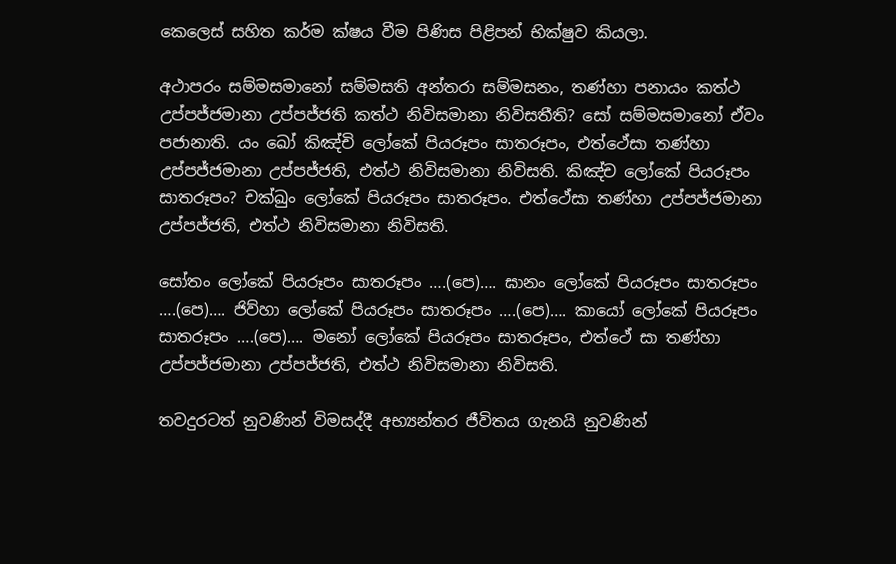කෙලෙස් සහිත කර්ම ක්ෂය වීම පිණිස පිළිපන් භික්ෂුව කියලා.

අථාපරං සම්‌මසමානෝ සම්‌මසති අන්‌තරා සම්‌මසනං, තණ්‌හා පනායං කත්‌ථ උප්‌පජ්‌ජමානා උප්‌පජ්‌ජති කත්‌ථ නිවිසමානා නිවිසතීති? සෝ සම්‌මසමානෝ ඒවං පජානාති. යං ඛෝ කිඤ්චි ලෝකේ පියරූපං සාතරූපං, එත්‌ථේසා තණ්‌හා උප්‌පජ්‌ජමානා උප්‌පජ්‌ජති, එත්‌ථ නිවිසමානා නිවිසති. කිඤ්‌ච ලෝකේ පියරූපං සාතරූපං? චක්‌ඛුං ලෝකේ පියරූපං සාතරූපං. එත්‌ථේසා තණ්‌හා උප්‌පජ්‌ජමානා උප්‌පජ්‌ජති, එත්‌ථ නිවිසමානා නිවිසති.

සෝතං ලෝකේ පියරූපං සාතරූපං ….(පෙ)…. ඝානං ලෝකේ පියරූපං සාතරූපං ….(පෙ)…. ජිව්‌හා ලෝකේ පියරූපං සාතරූපං ….(පෙ)…. කායෝ ලෝකේ පියරූපං සාතරූපං ….(පෙ)…. මනෝ ලෝකේ පියරූපං සාතරූපං, එත්‌ථේ සා තණ්‌හා උප්‌පජ්‌ජමානා උප්‌පජ්‌ජති, එත්‌ථ නිවිසමානා නිවිසති.

තවදුරටත් නුවණින් විමසද්දී අභ්‍යන්තර ජීවිතය ගැනයි නුවණින්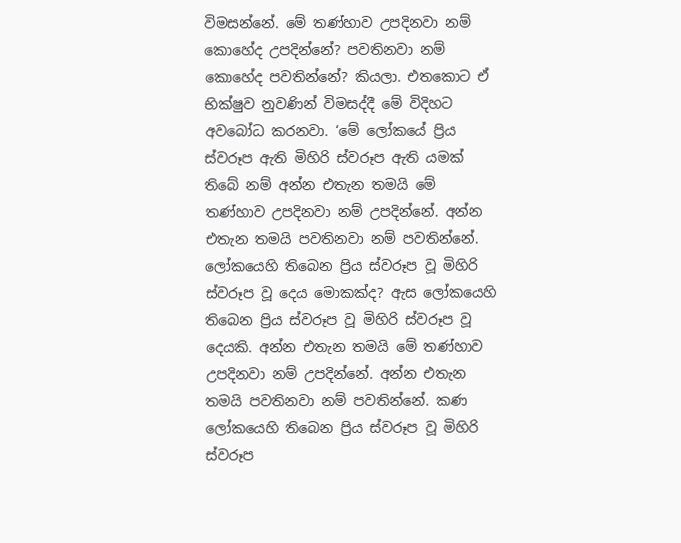විමසන්නේ. මේ තණ්හාව උපදිනවා නම් කොහේද උපදින්නේ? පවතිනවා නම් කොහේද පවතින්නේ? කියලා. එතකොට ඒ භික්ෂුව නුවණින් විමසද්දී මේ විදිහට අවබෝධ කරනවා. ‘මේ ලෝකයේ ප්‍රිය ස්වරූප ඇති මිහිරි ස්වරූප ඇති යමක් තිබේ නම් අන්න එතැන තමයි මේ තණ්හාව උපදිනවා නම් උපදින්නේ. අන්න එතැන තමයි පවතිනවා නම් පවතින්නේ. ලෝකයෙහි තිබෙන ප්‍රිය ස්වරූප වූ මිහිරි ස්වරූප වූ දෙය මොකක්ද? ඇස ලෝකයෙහි තිබෙන ප්‍රිය ස්වරූප වූ මිහිරි ස්වරූප වූ දෙයකි. අන්න එතැන තමයි මේ තණ්හාව උපදිනවා නම් උපදින්නේ. අන්න එතැන තමයි පවතිනවා නම් පවතින්නේ. කණ ලෝකයෙහි තිබෙන ප්‍රිය ස්වරූප වූ මිහිරි ස්වරූප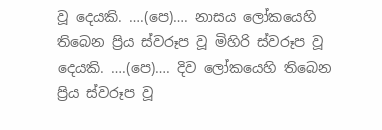වූ දෙයකි. ….(පෙ)…. නාසය ලෝකයෙහි තිබෙන ප්‍රිය ස්වරූප වූ මිහිරි ස්වරූප වූ දෙයකි. ….(පෙ)…. දිව ලෝකයෙහි තිබෙන ප්‍රිය ස්වරූප වූ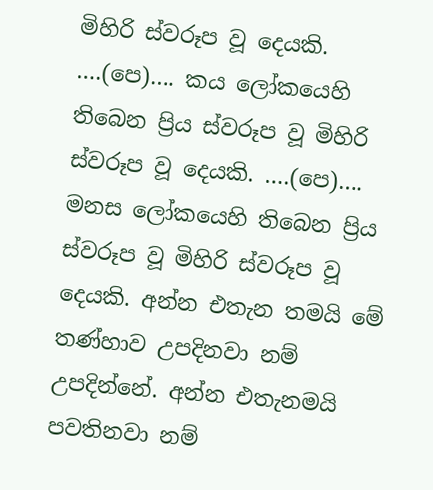මිහිරි ස්වරූප වූ දෙයකි. ….(පෙ)…. කය ලෝකයෙහි තිබෙන ප්‍රිය ස්වරූප වූ මිහිරි ස්වරූප වූ දෙයකි. ….(පෙ)…. මනස ලෝකයෙහි තිබෙන ප්‍රිය ස්වරූප වූ මිහිරි ස්වරූප වූ දෙයකි. අන්න එතැන තමයි මේ තණ්හාව උපදිනවා නම් උපදින්නේ. අන්න එතැනමයි පවතිනවා නම්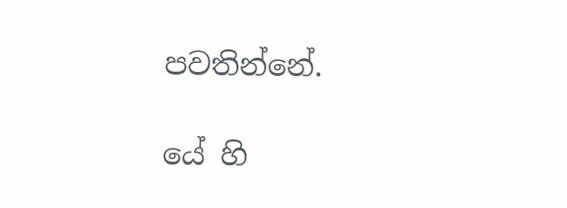පවතින්නේ.

යේ හි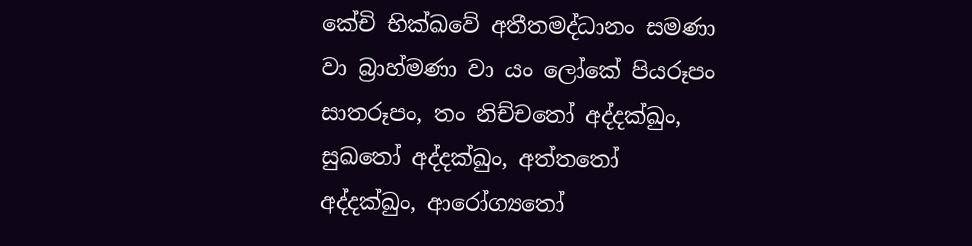කේචි භික්ඛවේ අතීතමද්‌ධානං සමණා වා බ්‍රාහ්‌මණා වා යං ලෝකේ පියරූපං සාතරූපං, තං නිච්‌චතෝ අද්‌දක්‌ඛුං, සුඛතෝ අද්‌දක්‌ඛුං, අත්‌තතෝ අද්‌දක්‌ඛුං, ආරෝග්‍යතෝ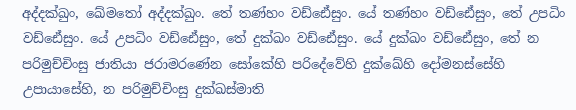අද්‌දක්‌ඛුං, ඛේමතෝ අද්‌දක්‌ඛුං. තේ තණ්‌හං වඩ්‌ඪේසුං. යේ තණ්‌හං වඩ්‌ඪේසුං, තේ උපධිං වඩ්‌ඪේසුං. යේ උපධිං වඩ්‌ඪේසුං, තේ දුක්‌ඛං වඩ්‌ඪේසුං. යේ දුක්‌ඛං වඩ්‌ඪේසුං, තේ න පරිමුච්‌චිංසු ජාතියා ජරාමරණේන සෝකේහි පරිදේවේහි දුක්ඛේහි දෝමනස්‌සේහි උපායාසේහි, න පරිමුච්‌චිංසු දුක්‌ඛස්‌මාති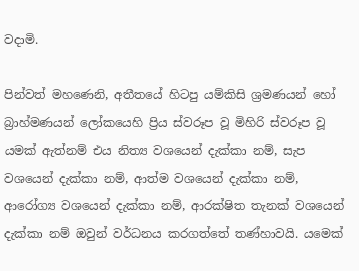වදාමි.

පින්වත් මහණෙනි, අතීතයේ හිටපු යම්කිසි ශ්‍රමණයන් හෝ බ්‍රාහ්මණයන් ලෝකයෙහි ප්‍රිය ස්වරූප වූ මිහිරි ස්වරූප වූ යමක් ඇත්නම් එය නිත්‍ය වශයෙන් දැක්කා නම්, සැප වශයෙන් දැක්කා නම්, ආත්ම වශයෙන් දැක්කා නම්, ආරෝග්‍ය වශයෙන් දැක්කා නම්, ආරක්ෂිත තැනක් වශයෙන් දැක්කා නම් ඔවුන් වර්ධනය කරගත්තේ තණ්හාවයි. යමෙක්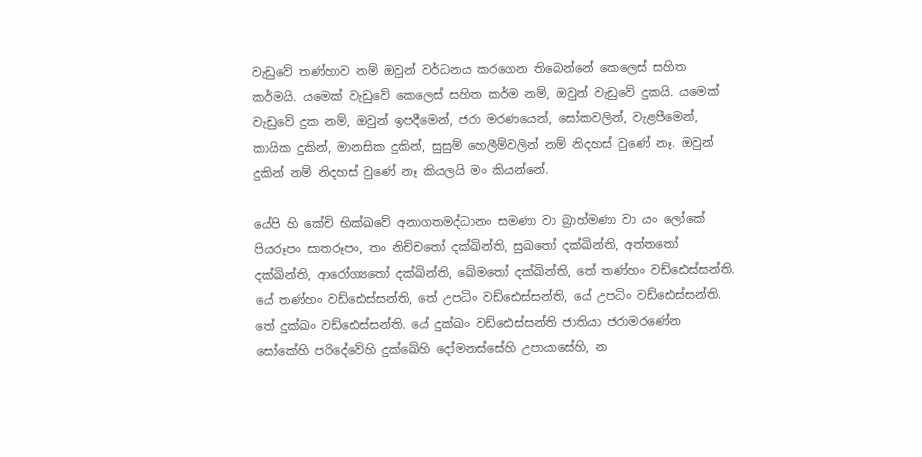වැඩුවේ තණ්හාව නම් ඔවුන් වර්ධනය කරගෙන තිබෙන්නේ කෙලෙස් සහිත කර්මයි. යමෙක් වැඩුවේ කෙලෙස් සහිත කර්ම නම්, ඔවුන් වැඩුවේ දුකයි. යමෙක් වැඩුවේ දුක නම්, ඔවුන් ඉපදීමෙන්, ජරා මරණයෙන්, සෝකවලින්, වැළපීමෙන්, කායික දුකින්, මානසික දුකින්, සුසුම් හෙලීම්වලින් නම් නිදහස් වුණේ නෑ. ඔවුන් දුකින් නම් නිදහස් වුණේ නෑ කියලයි මං කියන්නේ.

යේපි හි කේචි භික්ඛවේ අනාගතමද්‌ධානං සමණා වා බ්‍රාහ්‌මණා වා යං ලෝකේ පියරූපං සාතරූපං, තං නිච්‌චතෝ දක්‌ඛින්‌ති, සුඛතෝ දක්‌ඛින්‌ති, අත්‌තතෝ දක්‌ඛින්‌ති, ආරෝග්‍යතෝ දක්‌ඛින්‌ති, ඛේමතෝ දක්‌ඛින්‌ති, තේ තණ්‌හං වඩ්‌ඪෙස්‌සන්‌ති. යේ තණ්‌හං වඩ්‌ඪෙස්‌සන්‌ති, තේ උපධිං වඩ්ඪෙස්සන්ති, යේ උපධිං වඩ්ඪෙස්සන්ති. තේ දුක්ඛං වඩ්‌ඪෙස්‌සන්‌ති. යේ දුක්ඛං වඩ්ඪෙස්‌සන්‌ති ජාතියා ජරාමරණේන සෝකේහි පරිදේවේහි දුක්ඛේහි දෝමනස්‌සේහි උපායාසේහි, න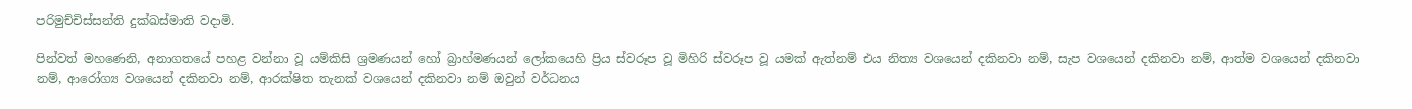පරිමුච්‌චිස්‌සන්‌ති දුක්‌ඛස්‌මාති වදාමි.

පින්වත් මහණෙනි, අනාගතයේ පහළ වන්නා වූ යම්කිසි ශ්‍රමණයන් හෝ බ්‍රාහ්මණයන් ලෝකයෙහි ප්‍රිය ස්වරූප වූ මිහිරි ස්වරූප වූ යමක් ඇත්නම් එය නිත්‍ය වශයෙන් දකිනවා නම්, සැප වශයෙන් දකිනවා නම්, ආත්ම වශයෙන් දකිනවා නම්, ආරෝග්‍ය වශයෙන් දකිනවා නම්, ආරක්ෂිත තැනක් වශයෙන් දකිනවා නම් ඔවුන් වර්ධනය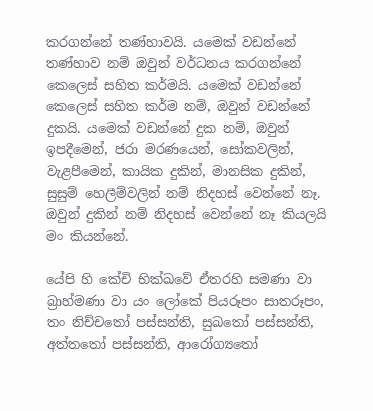කරගන්නේ තණ්හාවයි. යමෙක් වඩන්නේ තණ්හාව නම් ඔවුන් වර්ධනය කරගන්නේ කෙලෙස් සහිත කර්මයි. යමෙක් වඩන්නේ කෙලෙස් සහිත කර්ම නම්, ඔවුන් වඩන්නේ දුකයි. යමෙක් වඩන්නේ දුක නම්, ඔවුන් ඉපදීමෙන්, ජරා මරණයෙන්, සෝකවලින්, වැළපීමෙන්, කායික දුකින්, මානසික දුකින්, සුසුම් හෙලීම්වලින් නම් නිදහස් වෙන්නේ නෑ. ඔවුන් දුකින් නම් නිදහස් වෙන්නේ නෑ කියලයි මං කියන්නේ.

යේපි හි කේචි භික්ඛවේ ඒතරහි සමණා වා බ්‍රාහ්‌මණා වා යං ලෝකේ පියරූපං සාතරූපං, තං නිච්‌චතෝ පස්‌සන්‌ති, සුඛතෝ පස්‌සන්‌ති, අත්‌තතෝ පස්‌සන්‌ති, ආරෝග්‍යතෝ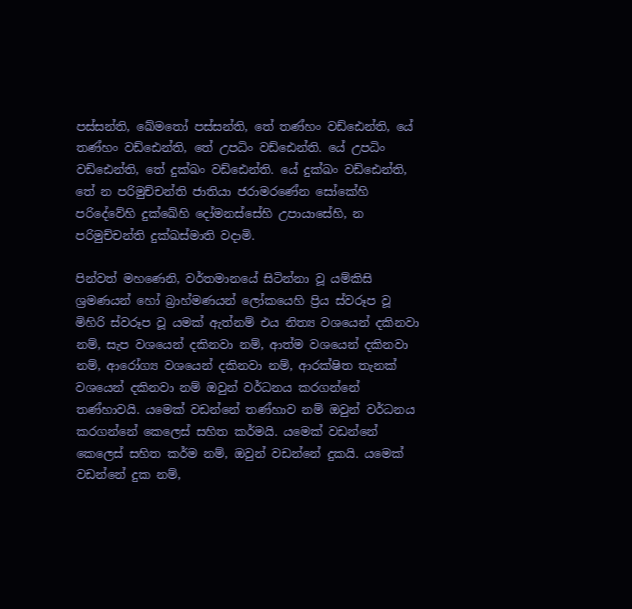පස්‌සන්‌ති, ඛේමතෝ පස්‌සන්‌ති, තේ තණ්‌හං වඩ්‌ඪෙන්‌ති, යේ තණ්‌හං වඩ්‌ඪෙන්‌ති, තේ උපධිං වඩ්‌ඪෙන්‌ති. යේ උපධිං වඩ්‌ඪෙන්‌ති, තේ දුක්‌ඛං වඩ්‌ඪෙන්‌ති. යේ දුක්‌ඛං වඩ්‌ඪෙන්‌ති, තේ න පරිමුච්‌චන්‌ති ජාතියා ජරාමරණේන සෝකේහි පරිදේවේහි දුක්ඛේහි දෝමනස්‌සේහි උපායාසේහි, න පරිමුච්‌චන්‌ති දුක්‌ඛස්‌මාති වදාමි.

පින්වත් මහණෙනි, වර්තමානයේ සිටින්නා වූ යම්කිසි ශ්‍රමණයන් හෝ බ්‍රාහ්මණයන් ලෝකයෙහි ප්‍රිය ස්වරූප වූ මිහිරි ස්වරූප වූ යමක් ඇත්නම් එය නිත්‍ය වශයෙන් දකිනවා නම්, සැප වශයෙන් දකිනවා නම්, ආත්ම වශයෙන් දකිනවා නම්, ආරෝග්‍ය වශයෙන් දකිනවා නම්, ආරක්ෂිත තැනක් වශයෙන් දකිනවා නම් ඔවුන් වර්ධනය කරගන්නේ තණ්හාවයි. යමෙක් වඩන්නේ තණ්හාව නම් ඔවුන් වර්ධනය කරගන්නේ කෙලෙස් සහිත කර්මයි. යමෙක් වඩන්නේ කෙලෙස් සහිත කර්ම නම්, ඔවුන් වඩන්නේ දුකයි. යමෙක් වඩන්නේ දුක නම්,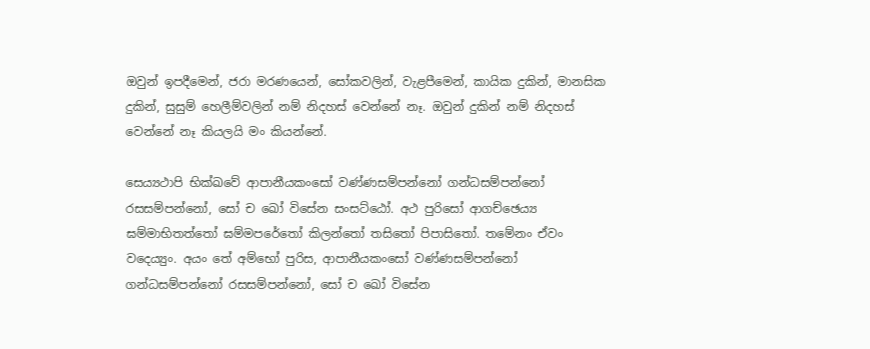ඔවුන් ඉපදීමෙන්, ජරා මරණයෙන්, සෝකවලින්, වැළපීමෙන්, කායික දුකින්, මානසික දුකින්, සුසුම් හෙලීම්වලින් නම් නිදහස් වෙන්නේ නෑ. ඔවුන් දුකින් නම් නිදහස් වෙන්නේ නෑ කියලයි මං කියන්නේ.

සෙය්‍යථාපි භික්ඛවේ ආපානීයකංසෝ වණ්‌ණසම්පන්නෝ ගන්‌ධසම්පන්නෝ රසසම්‌පන්‌නෝ, සෝ ච ඛෝ විසේන සංසට්‌ඨෝ. අථ පුරිසෝ ආගච්‌ඡෙය්‍ය ඝම්‌මාභිතත්‌තෝ ඝම්‌මපරේතෝ කිලන්‌තෝ තසිතෝ පිපාසිතෝ. තමේනං ඒවං වදෙය්‍යුං. අයං තේ අම්‌භෝ පුරිස, ආපානීයකංසෝ වණ්‌ණසම්පන්නෝ ගන්‌ධසම්පන්නෝ රසසම්පන්නෝ, සෝ ච ඛෝ විසේන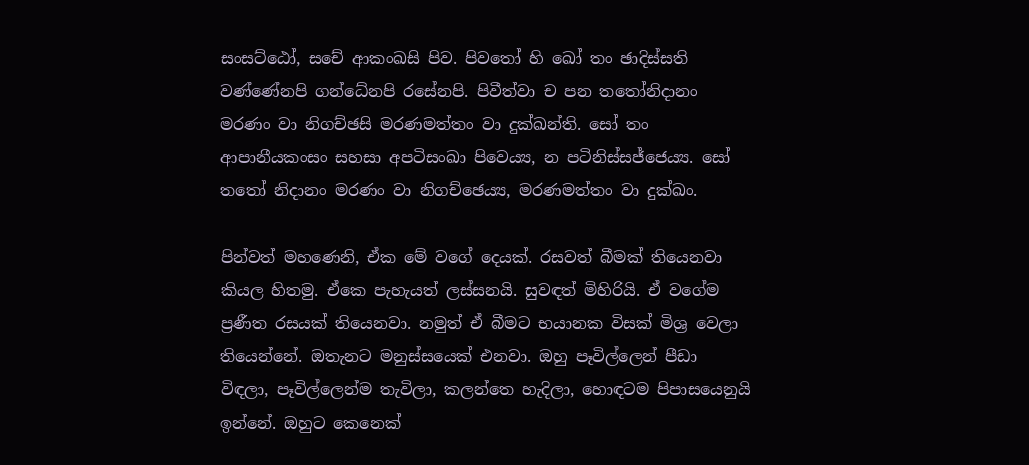සංසට්‌ඨෝ, සචේ ආකංඛසි පිව. පිවතෝ හි ඛෝ තං ඡාදිස්‌සති වණ්‌ණේනපි ගන්ධේනපි රසේනපි. පිවීත්‌වා ච පන තතෝනිදානං මරණං වා නිගච්‌ඡසි මරණමත්‌තං වා දුක්‌ඛන්‌ති. සෝ තං ආපානීයකංසං සහසා අපටිසංඛා පිවෙය්‍ය, න ‌පටිනිස්‌සජ්‌ජෙය්‍ය. සෝ තතෝ නිදානං මරණං වා නිගච්‌ඡෙය්‍ය, මරණමත්‌තං වා දුක්‌ඛං.

පින්වත් මහණෙනි, ඒක මේ වගේ දෙයක්. රසවත් බීමක් තියෙනවා කියල හිතමු. ඒකෙ පැහැයත් ලස්සනයි. සුවඳත් මිහිරියි. ඒ වගේම ප්‍රණීත රසයක් තියෙනවා. නමුත් ඒ බීමට භයානක විසක් මිශ්‍ර වෙලා තියෙන්නේ. ඔතැනට මනුස්සයෙක් එනවා. ඔහු පෑවිල්ලෙන් පීඩා විඳලා, පෑවිල්ලෙන්ම තැවිලා, කලන්තෙ හැදිලා, හොඳටම පිපාසයෙනුයි ඉන්නේ. ඔහුට කෙනෙක්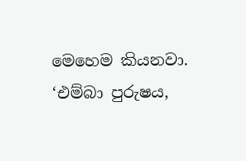මෙහෙම කියනවා. ‘එම්බා පුරුෂය,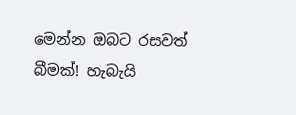මෙන්න ඔබට රසවත් බීමක්! හැබැයි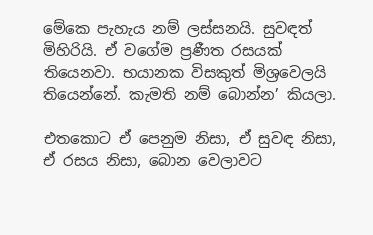මේකෙ පැහැය නම් ලස්සනයි. සුවඳත් මිහිරියි. ඒ වගේම ප්‍රණීත රසයක් තියෙනවා. භයානක විසකුත් මිශ්‍රවෙලයි තියෙන්නේ. කැමති නම් බොන්න’ කියලා.

එතකොට ඒ පෙනුම නිසා, ඒ සුවඳ නිසා, ඒ රසය නිසා, බොන වෙලාවට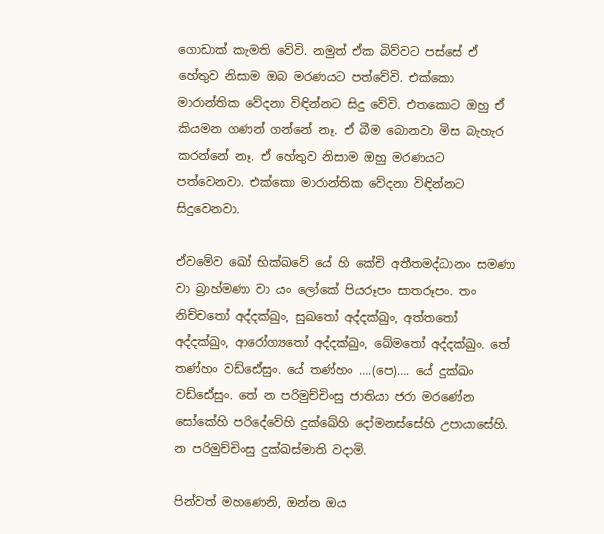ගොඩාක් කැමති වේවි. නමුත් ඒක බිව්වට පස්සේ ඒ හේතුව නිසාම ඔබ මරණයට පත්වේවි. එක්කො මාරාන්තික වේදනා විඳින්නට සිදු වේවි. එතකොට ඔහු ඒ කියමන ගණන් ගන්නේ නෑ. ඒ බීම බොනවා මිස බැහැර කරන්නේ නෑ. ඒ හේතුව නිසාම ඔහු මරණයට පත්වෙනවා. එක්කො මාරාන්තික වේදනා විඳින්නට සිදුවෙනවා.

ඒවමේව ඛෝ භික්ඛවේ යේ හි කේචි අතීතමද්‌ධානං සමණා වා බ්‍රාහ්‌මණා වා යං ලෝකේ පියරූපං සාතරූපං. තං නිච්‌චතෝ අද්‌දක්‌ඛුං, සුඛතෝ අද්‌දක්‌ඛුං, අත්‌තතෝ අද්‌දක්‌ඛුං, ආරෝග්‍යතෝ අද්‌දක්‌ඛුං, ඛේමතෝ අද්‌දක්‌ඛුං. තේ තණ්‌හං වඩ්‌ඪේසුං. යේ තණ්‌හං ….(පෙ)…. යේ දුක්ඛං වඩ්ඪේසුං. තේ න පරිමුච්‌චිංසු ජාතියා ජරා මරණේන සෝකේහි පරිදේවේහි දුක්ඛේහි දෝමනස්‌සේහි උපායාසේහි. න පරිමුච්චිංසු දුක්‌ඛස්‌මාති වදාමි.

පින්වත් මහණෙනි, ඔන්න ඔය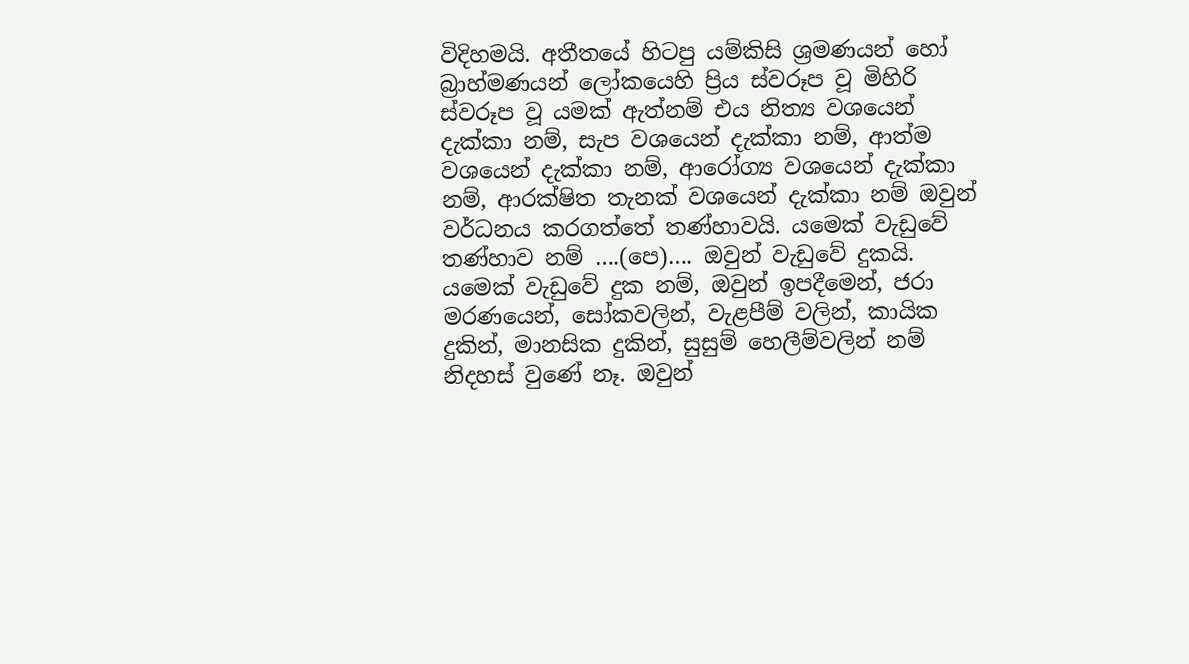විදිහමයි. අතීතයේ හිටපු යම්කිසි ශ්‍රමණයන් හෝ බ්‍රාහ්මණයන් ලෝකයෙහි ප්‍රිය ස්වරූප වූ මිහිරි ස්වරූප වූ යමක් ඇත්නම් එය නිත්‍ය වශයෙන් දැක්කා නම්, සැප වශයෙන් දැක්කා නම්, ආත්ම වශයෙන් දැක්කා නම්, ආරෝග්‍ය වශයෙන් දැක්කා නම්, ආරක්ෂිත තැනක් වශයෙන් දැක්කා නම් ඔවුන් වර්ධනය කරගත්තේ තණ්හාවයි. යමෙක් වැඩුවේ තණ්හාව නම් ….(පෙ)…. ඔවුන් වැඩුවේ දුකයි. යමෙක් වැඩුවේ දුක නම්, ඔවුන් ඉපදීමෙන්, ජරා මරණයෙන්, සෝකවලින්, වැළපීම් වලින්, කායික දුකින්, මානසික දුකින්, සුසුම් හෙලීම්වලින් නම් නිදහස් වුණේ නෑ. ඔවුන්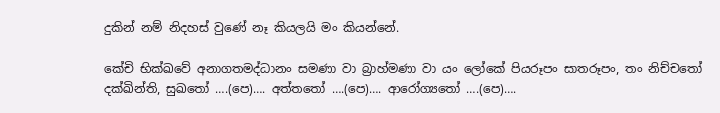දුකින් නම් නිදහස් වුණේ නෑ කියලයි මං කියන්නේ.

කේචි භික්ඛවේ අනාගතමද්‌ධානං සමණා වා බ්‍රාහ්‌මණා වා යං ලෝකේ පියරූපං සාතරූපං, තං නිච්‌චතෝ දක්‌ඛින්‌ති, සුඛතෝ ….(පෙ)…. අත්‌තතෝ ….(පෙ)…. ආරෝග්‍යතෝ ….(පෙ)….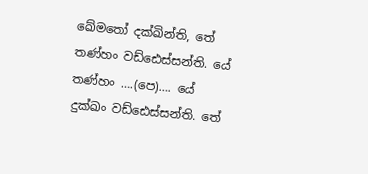ඛේමතෝ දක්‌ඛින්‌ති, තේ තණ්‌හං වඩ්‌ඪෙස්‌සන්‌ති. යේ තණ්‌හං ….(පෙ)…. යේ දුක්ඛං වඩ්ඪෙස්‌සන්‌ති. තේ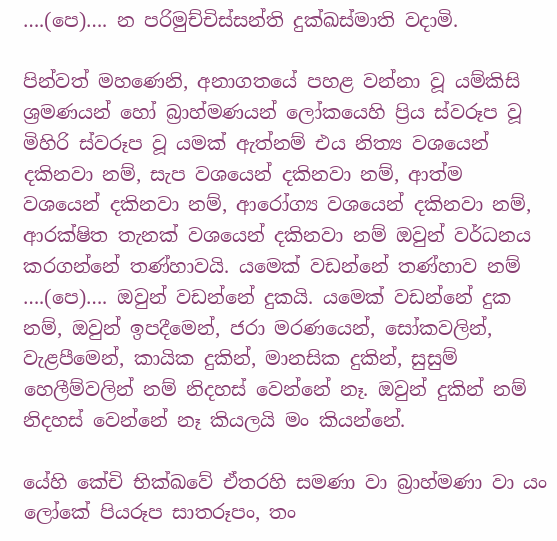….(පෙ)…. න පරිමුච්‌චිස්‌සන්‌ති දුක්‌ඛස්‌මාති වදාමි.

පින්වත් මහණෙනි, අනාගතයේ පහළ වන්නා වූ යම්කිසි ශ්‍රමණයන් හෝ බ්‍රාහ්මණයන් ලෝකයෙහි ප්‍රිය ස්වරූප වූ මිහිරි ස්වරූප වූ යමක් ඇත්නම් එය නිත්‍ය වශයෙන් දකිනවා නම්, සැප වශයෙන් දකිනවා නම්, ආත්ම වශයෙන් දකිනවා නම්, ආරෝග්‍ය වශයෙන් දකිනවා නම්, ආරක්ෂිත තැනක් වශයෙන් දකිනවා නම් ඔවුන් වර්ධනය කරගන්නේ තණ්හාවයි. යමෙක් වඩන්නේ තණ්හාව නම් ….(පෙ)…. ඔවුන් වඩන්නේ දුකයි. යමෙක් වඩන්නේ දුක නම්, ඔවුන් ඉපදීමෙන්, ජරා මරණයෙන්, සෝකවලින්, වැළපීමෙන්, කායික දුකින්, මානසික දුකින්, සුසුම් හෙලීම්වලින් නම් නිදහස් වෙන්නේ නෑ. ඔවුන් දුකින් නම් නිදහස් වෙන්නේ නෑ කියලයි මං කියන්නේ.

යේහි කේචි භික්ඛවේ ඒතරහි සමණා වා බ්‍රාහ්මණා වා යං ලෝකේ පියරූප සාතරූපං, තං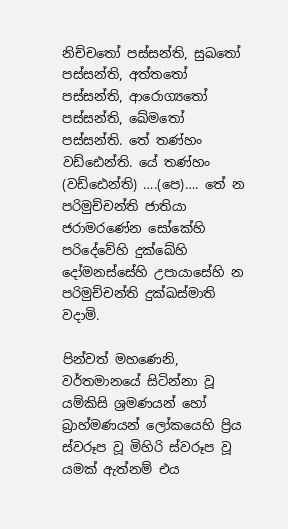නිච්‌චතෝ පස්‌සන්‌ති, සුඛතෝ පස්‌සන්‌ති, අත්‌තතෝ පස්‌සන්‌ති, ආරොග්‍යතෝ පස්‌සන්‌ති, ඛේමතෝ පස්‌සන්‌ති. තේ තණ්‌හං වඩ්‌ඪෙන්‌ති. යේ තණ්‌හං (වඩ්‌ඪෙන්‌ති) ….(පෙ)…. තේ න පරිමුච්‌චන්‌ති ජාතියා ජරාමරණේන සෝකේහි පරිදේවේහි දුක්ඛේහි දෝමනස්‌සේහි උපායාසේහි න පරිමුච්‌චන්‌ති දුක්‌ඛස්‌මාති වදාමි.

පින්වත් මහණෙනි, වර්තමානයේ සිටින්නා වූ යම්කිසි ශ්‍රමණයන් හෝ බ්‍රාහ්මණයන් ලෝකයෙහි ප්‍රිය ස්වරූප වූ මිහිරි ස්වරූප වූ යමක් ඇත්නම් එය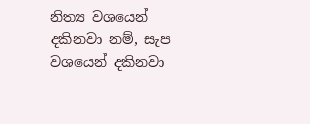නිත්‍ය වශයෙන් දකිනවා නම්, සැප වශයෙන් දකිනවා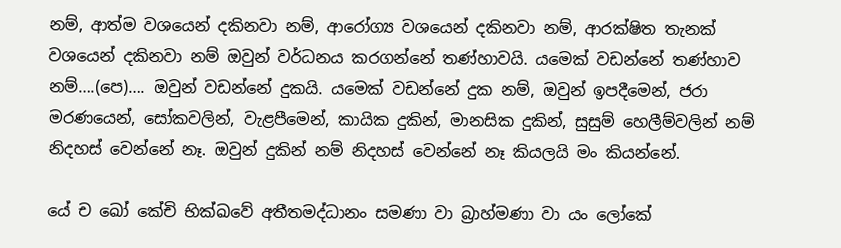නම්, ආත්ම වශයෙන් දකිනවා නම්, ආරෝග්‍ය වශයෙන් දකිනවා නම්, ආරක්ෂිත තැනක් වශයෙන් දකිනවා නම් ඔවුන් වර්ධනය කරගන්නේ තණ්හාවයි. යමෙක් වඩන්නේ තණ්හාව නම්….(පෙ)…. ඔවුන් වඩන්නේ දුකයි. යමෙක් වඩන්නේ දුක නම්, ඔවුන් ඉපදීමෙන්, ජරා මරණයෙන්, සෝකවලින්, වැළපීමෙන්, කායික දුකින්, මානසික දුකින්, සුසුම් හෙලීම්වලින් නම් නිදහස් වෙන්නේ නෑ. ඔවුන් දුකින් නම් නිදහස් වෙන්නේ නෑ කියලයි මං කියන්නේ.

යේ ච ඛෝ කේචි භික්ඛවේ අතීතමද්‌ධානං සමණා වා බ්‍රාහ්‌මණා වා යං ලෝකේ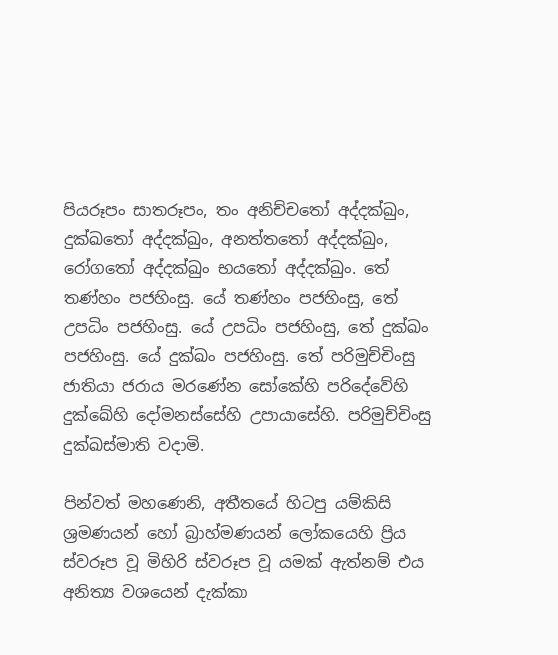පියරූපං සාතරූපං, තං අනිච්‌චතෝ අද්‌දක්‌ඛුං, දුක්‌ඛතෝ අද්‌දක්‌ඛුං, අනත්‌තතෝ අද්‌දක්‌ඛුං, රෝගතෝ අද්‌දක්‌ඛුං භයතෝ අද්‌දක්‌ඛුං. තේ තණ්‌හං පජහිංසු. යේ තණ්‌හං පජහිංසු, තේ උපධිං පජහිංසු. යේ උපධිං පජහිංසු, තේ දුක්‌ඛං පජහිංසු. යේ දුක්‌ඛං පජහිංසු. තේ පරිමුච්‌චිංසු ජාතියා ජරාය මරණේන සෝකේහි පරිදේවේහි දුක්ඛේහි දෝමනස්‌සේහි උපායාසේහි. පරිමුච්‌චිංසු දුක්‌ඛස්‌මාති වදාමි.

පින්වත් මහණෙනි, අතීතයේ හිටපු යම්කිසි ශ්‍රමණයන් හෝ බ්‍රාහ්මණයන් ලෝකයෙහි ප්‍රිය ස්වරූප වූ මිහිරි ස්වරූප වූ යමක් ඇත්නම් එය අනිත්‍ය වශයෙන් දැක්කා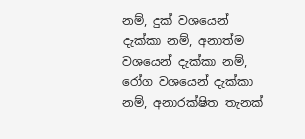නම්, දුක් වශයෙන් දැක්කා නම්, අනාත්ම වශයෙන් දැක්කා නම්, රෝග වශයෙන් දැක්කා නම්, අනාරක්ෂිත තැනක්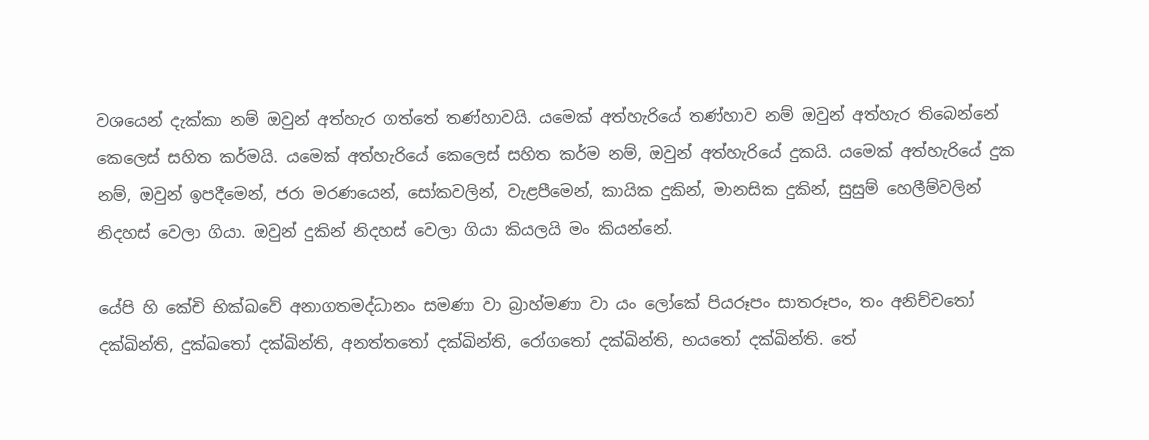වශයෙන් දැක්කා නම් ඔවුන් අත්හැර ගත්තේ තණ්හාවයි. යමෙක් අත්හැරියේ තණ්හාව නම් ඔවුන් අත්හැර තිබෙන්නේ කෙලෙස් සහිත කර්මයි. යමෙක් අත්හැරියේ කෙලෙස් සහිත කර්ම නම්, ඔවුන් අත්හැරියේ දුකයි. යමෙක් අත්හැරියේ දුක නම්, ඔවුන් ඉපදීමෙන්, ජරා මරණයෙන්, සෝකවලින්, වැළපීමෙන්, කායික දුකින්, මානසික දුකින්, සුසුම් හෙලීම්වලින් නිදහස් වෙලා ගියා. ඔවුන් දුකින් නිදහස් වෙලා ගියා කියලයි මං කියන්නේ.

යේපි හි කේචි භික්ඛවේ අනාගතමද්‌ධානං සමණා වා බ්‍රාහ්‌මණා වා යං ලෝකේ පියරූපං සාතරූපං, තං අනිච්‌චතෝ දක්‌ඛින්‌ති, දුක්‌ඛතෝ දක්‌ඛින්‌ති, අනත්‌තතෝ දක්‌ඛින්‌ති, රෝගතෝ දක්‌ඛින්‌ති, භයතෝ දක්‌ඛින්‌ති. තේ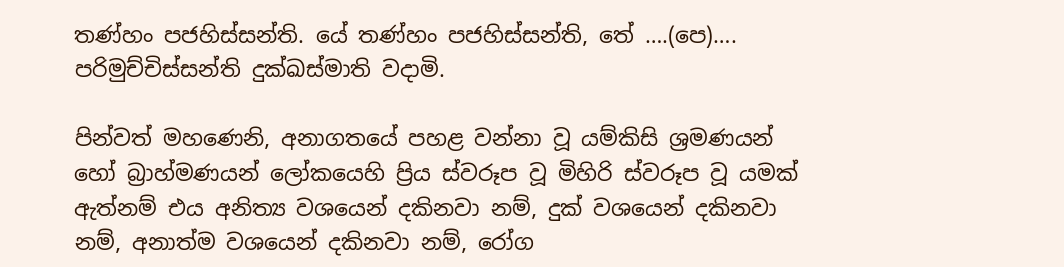තණ්‌හං පජහිස්‌සන්‌ති. යේ තණ්‌හං පජහිස්‌සන්‌ති, තේ ….(පෙ)…. පරිමුච්‌චිස්‌සන්‌ති දුක්‌ඛස්‌මාති වදාමි.

පින්වත් මහණෙනි, අනාගතයේ පහළ වන්නා වූ යම්කිසි ශ්‍රමණයන් හෝ බ්‍රාහ්මණයන් ලෝකයෙහි ප්‍රිය ස්වරූප වූ මිහිරි ස්වරූප වූ යමක් ඇත්නම් එය අනිත්‍ය වශයෙන් දකිනවා නම්, දුක් වශයෙන් දකිනවා නම්, අනාත්ම වශයෙන් දකිනවා නම්, රෝග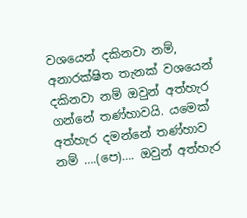වශයෙන් දකිනවා නම්, අනාරක්ෂිත තැනක් වශයෙන් දකිනවා නම් ඔවුන් අත්හැර ගන්නේ තණ්හාවයි. යමෙක් අත්හැර දමන්නේ තණ්හාව නම් ….(පෙ)…. ඔවුන් අත්හැර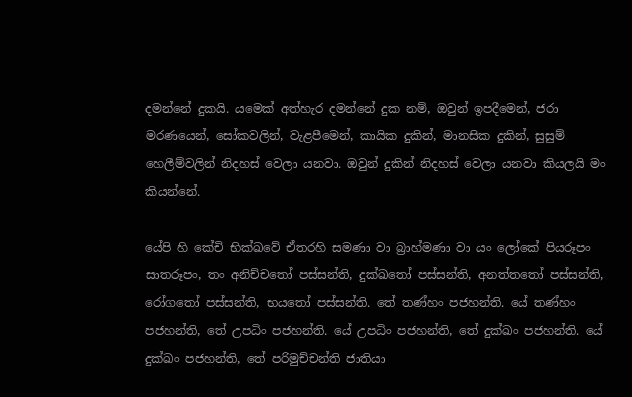දමන්නේ දුකයි. යමෙක් අත්හැර දමන්නේ දුක නම්, ඔවුන් ඉපදීමෙන්, ජරා මරණයෙන්, සෝකවලින්, වැළපීමෙන්, කායික දුකින්, මානසික දුකින්, සුසුම් හෙලීම්වලින් නිදහස් වෙලා යනවා. ඔවුන් දුකින් නිදහස් වෙලා යනවා කියලයි මං කියන්නේ.

යේපි හි කේචි භික්ඛවේ ඒතරහි සමණා වා බ්‍රාහ්‌මණා වා යං ලෝකේ පියරූපං සාතරූපං, තං අනිච්‌චතෝ පස්‌සන්‌ති, දුක්‌ඛතෝ පස්‌සන්‌ති, අනත්‌තතෝ පස්‌සන්‌ති, රෝගතෝ පස්‌සන්‌ති, භයතෝ පස්‌සන්‌ති. තේ තණ්‌හං පජහන්‌ති. යේ තණ්‌හං පජහන්‌ති, තේ උපධිං පජහන්‌ති. යේ උපධිං පජහන්‌ති, තේ දුක්‌ඛං පජහන්‌ති. යේ දුක්‌ඛං පජහන්‌ති, තේ පරිමුච්‌චන්‌ති ජාතියා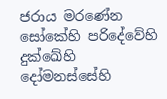ජරාය මරණේන සෝකේහි පරිදේවේහි දුක්ඛේහි දෝමනස්‌සේහි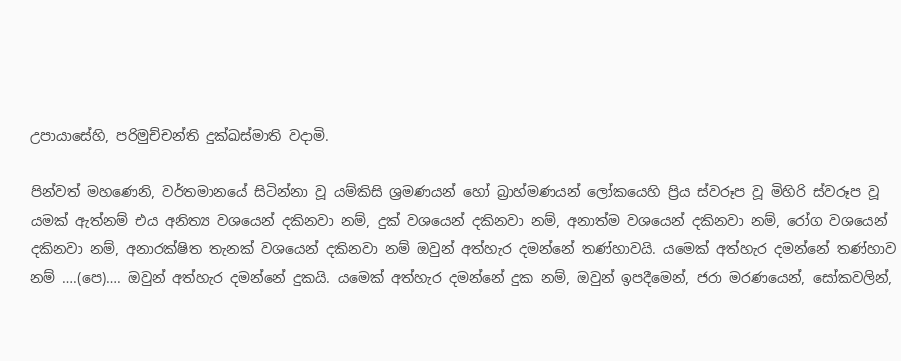උපායාසේහි, පරිමුච්‌චන්‌ති දුක්‌ඛස්‌මාති වදාමි.

පින්වත් මහණෙනි, වර්තමානයේ සිටින්නා වූ යම්කිසි ශ්‍රමණයන් හෝ බ්‍රාහ්මණයන් ලෝකයෙහි ප්‍රිය ස්වරූප වූ මිහිරි ස්වරූප වූ යමක් ඇත්නම් එය අනිත්‍ය වශයෙන් දකිනවා නම්, දුක් වශයෙන් දකිනවා නම්, අනාත්ම වශයෙන් දකිනවා නම්, රෝග වශයෙන් දකිනවා නම්, අනාරක්ෂිත තැනක් වශයෙන් දකිනවා නම් ඔවුන් අත්හැර දමන්නේ තණ්හාවයි. යමෙක් අත්හැර දමන්නේ තණ්හාව නම් ….(පෙ)…. ඔවුන් අත්හැර දමන්නේ දුකයි. යමෙක් අත්හැර දමන්නේ දුක නම්, ඔවුන් ඉපදීමෙන්, ජරා මරණයෙන්, සෝකවලින්,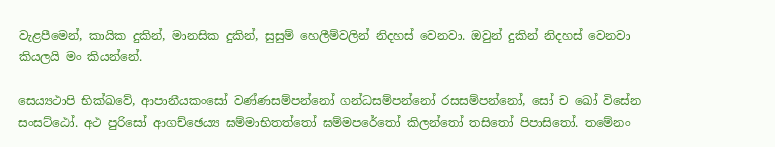වැළපීමෙන්, කායික දුකින්, මානසික දුකින්, සුසුම් හෙලීම්වලින් නිදහස් වෙනවා. ඔවුන් දුකින් නිදහස් වෙනවා කියලයි මං කියන්නේ.

සෙය්‍යථාපි භික්ඛවේ, ආපානීයකංසෝ වණ්‌ණසම්පන්නෝ ගන්‌ධසම්පන්නෝ රසසම්‌පන්‌නෝ, සෝ ච ඛෝ විසේන සංසට්‌ඨෝ. අථ පුරිසෝ ආගච්‌ඡෙය්‍ය ඝම්‌මාභිතත්‌තෝ ඝම්‌මපරේතෝ කිලන්‌තෝ තසිතෝ පිපාසිතෝ. තමේනං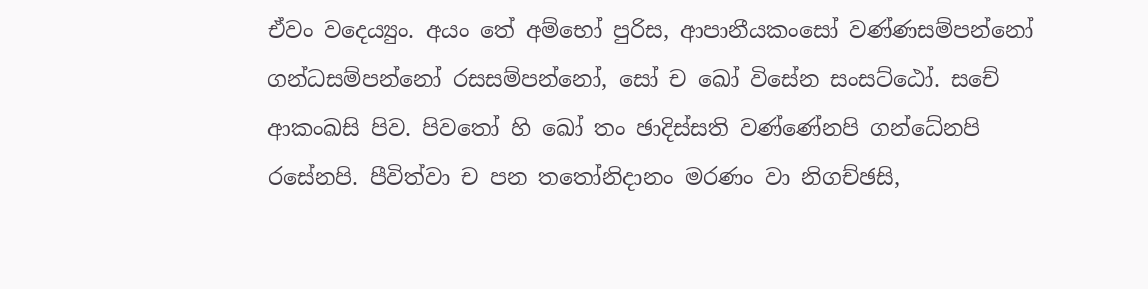ඒවං වදෙය්‍යුං. අයං තේ අම්‌භෝ පුරිස, ආපානීයකංසෝ වණ්‌ණසම්පන්නෝ ගන්‌ධසම්පන්නෝ රසසම්පන්නෝ, සෝ ච ඛෝ විසේන සංසට්‌ඨෝ. සචේ ආකංඛසි පිව. පිවතෝ හි ඛෝ තං ඡාදිස්‌සති වණ්‌ණේනපි ගන්ධේනපි රසේනපි. පීවිත්‌වා ච පන තතෝනිදානං මරණං වා නිගච්‌ඡසි,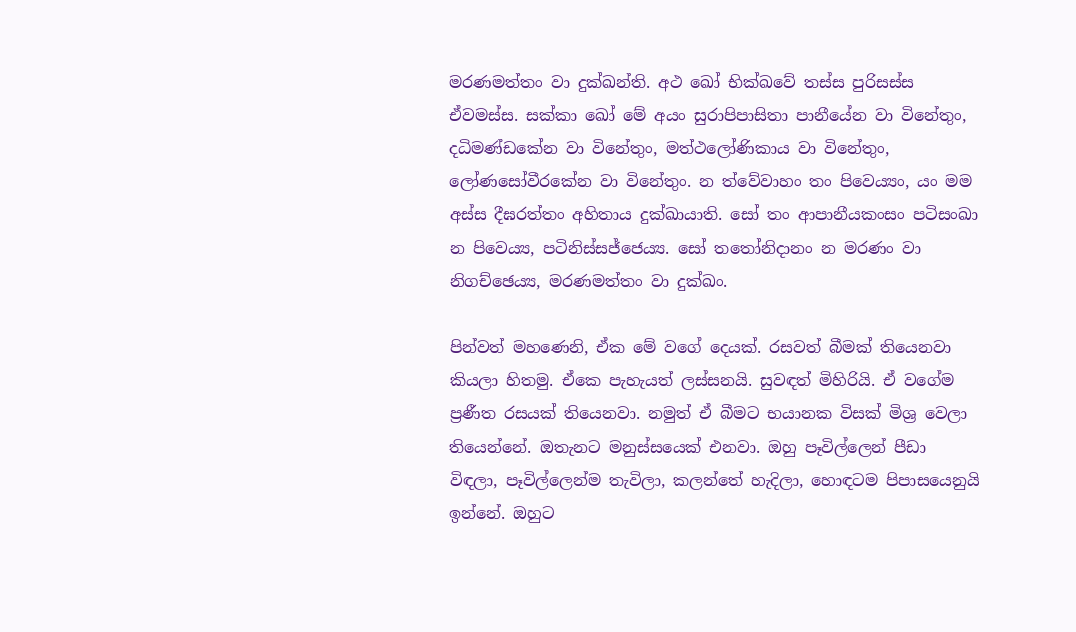මරණමත්‌තං වා දුක්‌ඛන්‌ති. අථ ඛෝ භික්ඛවේ තස්‌ස පුරිසස්‌ස ඒවමස්‌ස. සක්‌කා ඛෝ මේ අයං සුරාපිපාසිතා පානීයේන වා විනේතුං, දධිමණ්‌ඩකේන වා විනේතුං, මත්ථලෝණිකාය වා විනේතුං, ලෝණසෝවීරකේන වා විනේතුං. න ත්වේවාහං තං පිවෙය්‍යං, යං මම අස්‌ස දීඝරත්‌තං අහිතාය දුක්ඛායාති. සෝ තං ආපානීයකංසං පටිසංඛා න පිවෙය්‍ය, පටිනිස්‌සජ්‌ජෙය්‍ය. සෝ තතෝනිදානං න මරණං වා නිගච්‌ඡෙය්‍ය, මරණමත්‌තං වා දුක්‌ඛං.

පින්වත් මහණෙනි, ඒක මේ වගේ දෙයක්. රසවත් බීමක් තියෙනවා කියලා හිතමු. ඒකෙ පැහැයත් ලස්සනයි. සුවඳත් මිහිරියි. ඒ වගේම ප්‍රණීත රසයක් තියෙනවා. නමුත් ඒ බීමට භයානක විසක් මිශ්‍ර වෙලා තියෙන්නේ. ඔතැනට මනුස්සයෙක් එනවා. ඔහු පෑවිල්ලෙන් පීඩා විඳලා, පෑවිල්ලෙන්ම තැවිලා, කලන්තේ හැදිලා, හොඳටම පිපාසයෙනුයි ඉන්නේ. ඔහුට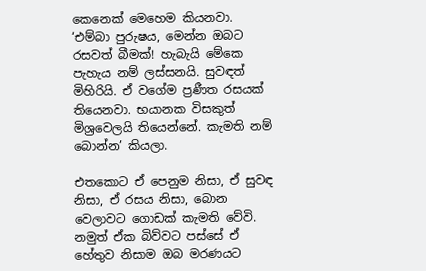කෙනෙක් මෙහෙම කියනවා. ‘එම්බා පුරුෂය, මෙන්න ඔබට රසවත් බීමක්! හැබැයි මේකෙ පැහැය නම් ලස්සනයි. සුවඳත් මිහිරියි. ඒ වගේම ප්‍රණීත රසයක් තියෙනවා. භයානක විසකුත් මිශ්‍රවෙලයි තියෙන්නේ. කැමති නම් බොන්න’ කියලා.

එතකොට ඒ පෙනුම නිසා, ඒ සුවඳ නිසා, ඒ රසය නිසා, බොන වෙලාවට ගොඩක් කැමති වේවි. නමුත් ඒක බිව්වට පස්සේ ඒ හේතුව නිසාම ඔබ මරණයට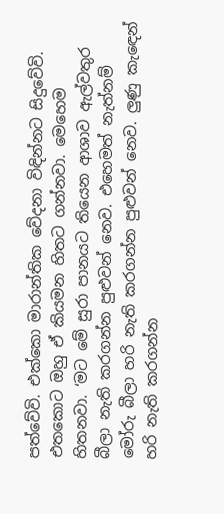පත්වේවි. එක්කො මාරාන්තික වේදනා විඳින්නට සිදුවේවි. එතකොට ඔහු ඒ කියමන හිතට ගන්නවා. මෙහෙම හිතනවා. ‘මට මේ සුරා පානයට තියෙන ආශාව ඇල්වතුර බීලා නැති කරගන්න පුළුවන් නෙව. එහෙමත් නැත්නම් මෝරු බීලා හරි නැති කරගන්න පුළුවන් නෙව. ලුණු කැඳෙන් හරි නැති කරගන්න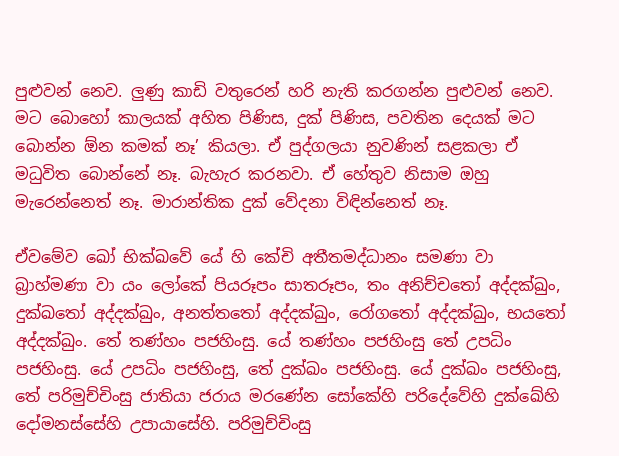පුළුවන් නෙව. ලුණු කාඩි වතුරෙන් හරි නැති කරගන්න පුළුවන් නෙව. මට බොහෝ කාලයක් අහිත පිණිස, දුක් පිණිස, පවතින දෙයක් මට බොන්න ඕන කමක් නෑ’ කියලා. ඒ පුද්ගලයා නුවණින් සළකලා ඒ මධුවිත බොන්නේ නෑ. බැහැර කරනවා. ඒ හේතුව නිසාම ඔහු මැරෙන්නෙත් නෑ. මාරාන්තික දුක් වේදනා විඳින්නෙත් නෑ.

ඒවමේව ඛෝ භික්ඛවේ යේ හි කේචි අතීතමද්‌ධානං සමණා වා බ්‍රාහ්‌මණා වා යං ලෝකේ පියරූපං සාතරූපං, තං අනිච්‌චතෝ අද්‌දක්‌ඛුං, දුක්‌ඛතෝ අද්‌දක්‌ඛුං, අනත්‌තතෝ අද්‌දක්‌ඛුං, රෝගතෝ අද්‌දක්‌ඛුං, භයතෝ අද්‌දක්‌ඛුං. තේ තණ්‌හං පජහිංසු. යේ තණ්‌හං පජහිංසු තේ උපධිං පජහිංසු. යේ උපධිං පජහිංසු, තේ දුක්‌ඛං පජහිංසු. යේ දුක්‌ඛං පජහිංසු, තේ පරිමුච්‌චිංසු ජාතියා ජරාය මරණේන සෝකේහි පරිදේවේහි දුක්ඛේහි දෝමනස්‌සේහි උපායාසේහි. පරිමුච්‌චිංසු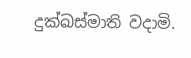දුක්‌ඛස්‌මාති වදාමි.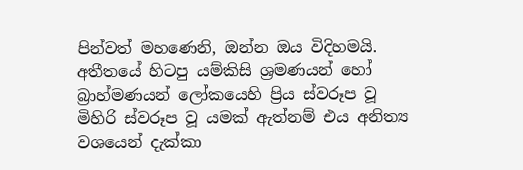පින්වත් මහණෙනි, ඔන්න ඔය විදිහමයි. අතීතයේ හිටපු යම්කිසි ශ්‍රමණයන් හෝ බ්‍රාහ්මණයන් ලෝකයෙහි ප්‍රිය ස්වරූප වූ මිහිරි ස්වරූප වූ යමක් ඇත්නම් එය අනිත්‍ය වශයෙන් දැක්කා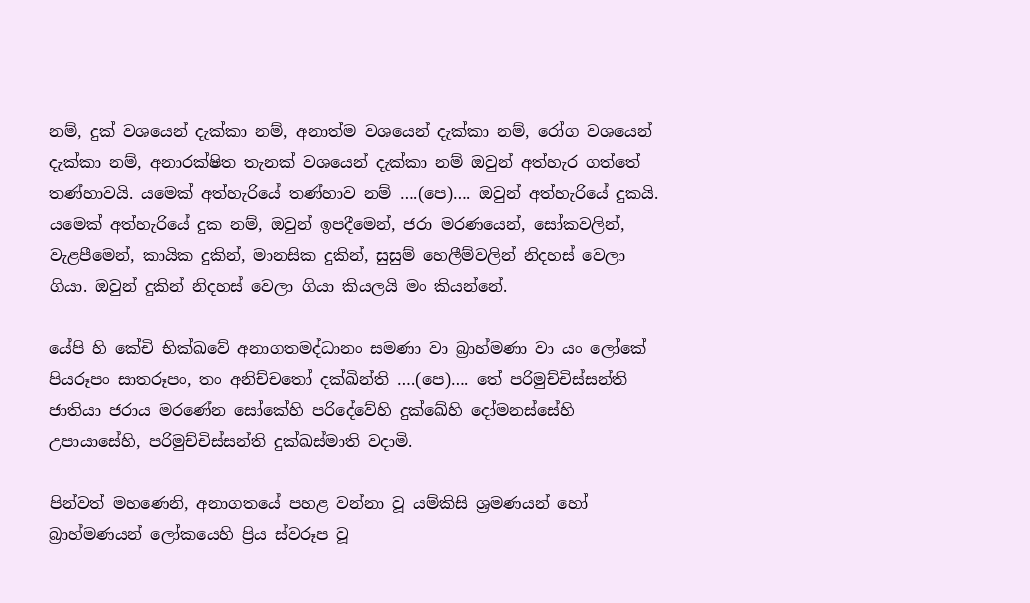නම්, දුක් වශයෙන් දැක්කා නම්, අනාත්ම වශයෙන් දැක්කා නම්, රෝග වශයෙන් දැක්කා නම්, අනාරක්ෂිත තැනක් වශයෙන් දැක්කා නම් ඔවුන් අත්හැර ගත්තේ තණ්හාවයි. යමෙක් අත්හැරියේ තණ්හාව නම් ….(පෙ)…. ඔවුන් අත්හැරියේ දුකයි. යමෙක් අත්හැරියේ දුක නම්, ඔවුන් ඉපදීමෙන්, ජරා මරණයෙන්, සෝකවලින්, වැළපීමෙන්, කායික දුකින්, මානසික දුකින්, සුසුම් හෙලීම්වලින් නිදහස් වෙලා ගියා. ඔවුන් දුකින් නිදහස් වෙලා ගියා කියලයි මං කියන්නේ.

යේපි හි කේචි භික්ඛවේ අනාගතමද්‌ධානං සමණා වා බ්‍රාහ්‌මණා වා යං ලෝකේ පියරූපං සාතරූපං, තං අනිච්‌චතෝ දක්ඛින්ති ….(පෙ)…. තේ පරිමුච්චිස්සන්ති ජාතියා ජරාය මරණේන සෝකේහි පරිදේවේහි දුක්ඛේහි දෝමනස්‌සේහි උපායාසේහි, පරිමුච්‌චිස්සන්ති දුක්‌ඛස්‌මාති වදාමි.

පින්වත් මහණෙනි, අනාගතයේ පහළ වන්නා වූ යම්කිසි ශ්‍රමණයන් හෝ බ්‍රාහ්මණයන් ලෝකයෙහි ප්‍රිය ස්වරූප වූ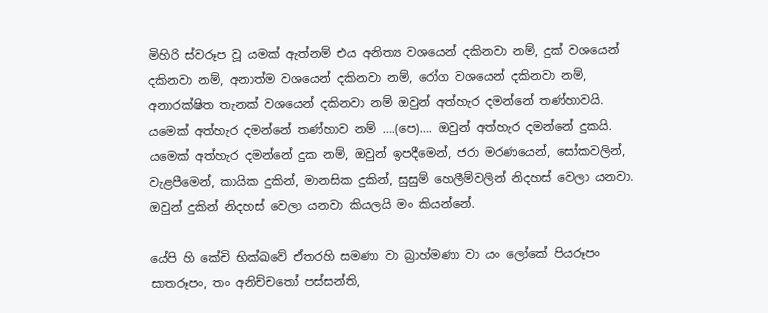මිහිරි ස්වරූප වූ යමක් ඇත්නම් එය අනිත්‍ය වශයෙන් දකිනවා නම්, දුක් වශයෙන් දකිනවා නම්, අනාත්ම වශයෙන් දකිනවා නම්, රෝග වශයෙන් දකිනවා නම්, අනාරක්ෂිත තැනක් වශයෙන් දකිනවා නම් ඔවුන් අත්හැර දමන්නේ තණ්හාවයි. යමෙක් අත්හැර දමන්නේ තණ්හාව නම් ….(පෙ)…. ඔවුන් අත්හැර දමන්නේ දුකයි. යමෙක් අත්හැර දමන්නේ දුක නම්, ඔවුන් ඉපදීමෙන්, ජරා මරණයෙන්, සෝකවලින්, වැළපීමෙන්, කායික දුකින්, මානසික දුකින්, සුසුම් හෙලීම්වලින් නිදහස් වෙලා යනවා. ඔවුන් දුකින් නිදහස් වෙලා යනවා කියලයි මං කියන්නේ.

යේපි හි කේචි භික්ඛවේ ඒතරහි සමණා වා බ්‍රාහ්‌මණා වා යං ලෝකේ පියරූපං සාතරූපං, තං අනිච්‌චතෝ පස්සන්ති,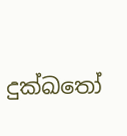දුක්‌ඛතෝ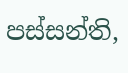පස්සන්ති,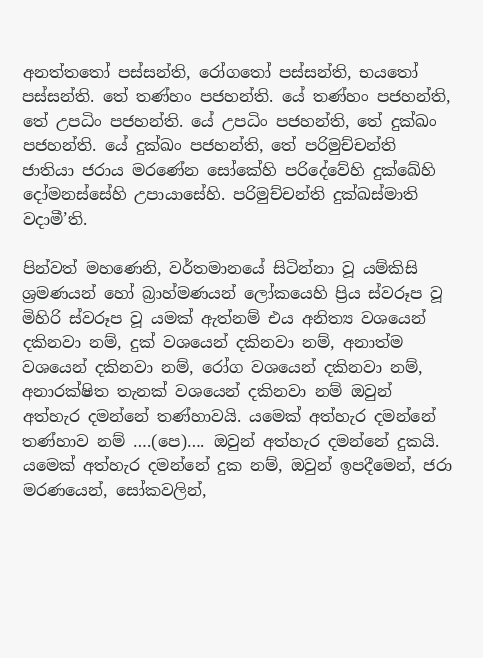අනත්‌තතෝ පස්සන්ති, රෝගතෝ පස්සන්ති, භයතෝ පස්සන්ති. තේ තණ්‌හං පජහන්‌ති. යේ තණ්‌හං පජහන්‌ති, තේ උපධිං පජහන්‌ති. යේ උපධිං පජහන්‌ති, තේ දුක්‌ඛං පජහන්‌ති. යේ දුක්‌ඛං පජහන්‌ති, තේ පරිමුච්‌චන්‌ති ජාතියා ජරාය මරණේන සෝකේහි පරිදේවේහි දුක්ඛේහි දෝමනස්‌සේහි උපායාසේහි. පරිමුච්‌චන්‌ති දුක්‌ඛස්‌මාති වදාමී’ති.

පින්වත් මහණෙනි, වර්තමානයේ සිටින්නා වූ යම්කිසි ශ්‍රමණයන් හෝ බ්‍රාහ්මණයන් ලෝකයෙහි ප්‍රිය ස්වරූප වූ මිහිරි ස්වරූප වූ යමක් ඇත්නම් එය අනිත්‍ය වශයෙන් දකිනවා නම්, දුක් වශයෙන් දකිනවා නම්, අනාත්ම වශයෙන් දකිනවා නම්, රෝග වශයෙන් දකිනවා නම්, අනාරක්ෂිත තැනක් වශයෙන් දකිනවා නම් ඔවුන් අත්හැර දමන්නේ තණ්හාවයි. යමෙක් අත්හැර දමන්නේ තණ්හාව නම් ….(පෙ)…. ඔවුන් අත්හැර දමන්නේ දුකයි. යමෙක් අත්හැර දමන්නේ දුක නම්, ඔවුන් ඉපදීමෙන්, ජරා මරණයෙන්, සෝකවලින්,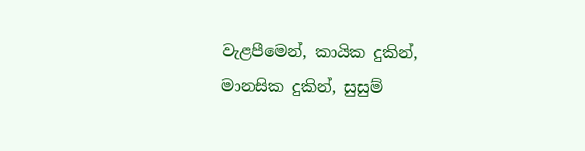වැළපීමෙන්, කායික දුකින්, මානසික දුකින්, සුසුම්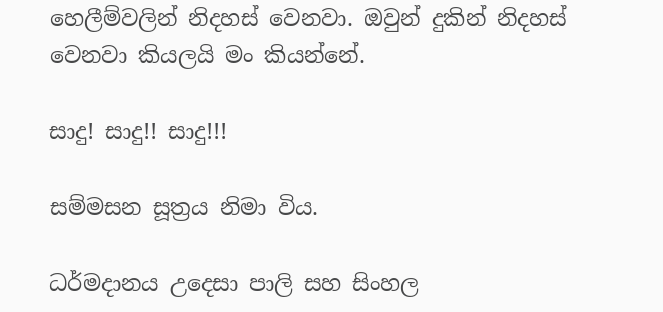හෙලීම්වලින් නිදහස් වෙනවා. ඔවුන් දුකින් නිදහස් වෙනවා කියලයි මං කියන්නේ.

සාදු! සාදු!! සාදු!!!

සම්මසන සූත්‍රය නිමා විය.

ධර්මදානය උදෙසා පාලි සහ සිංහල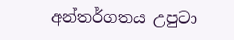අන්තර්ගතය උපුටා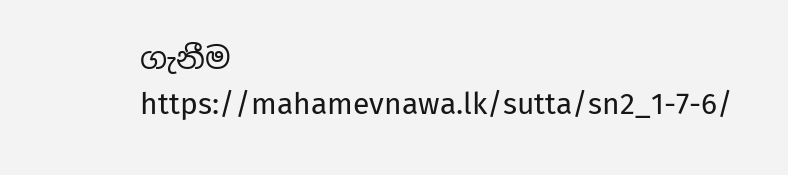ගැනීම https://mahamevnawa.lk/sutta/sn2_1-7-6/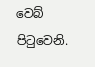වෙබ් පිටුවෙනි.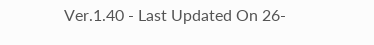Ver.1.40 - Last Updated On 26-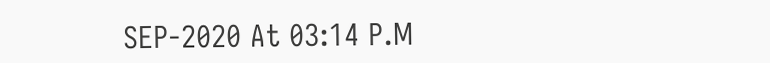SEP-2020 At 03:14 P.M